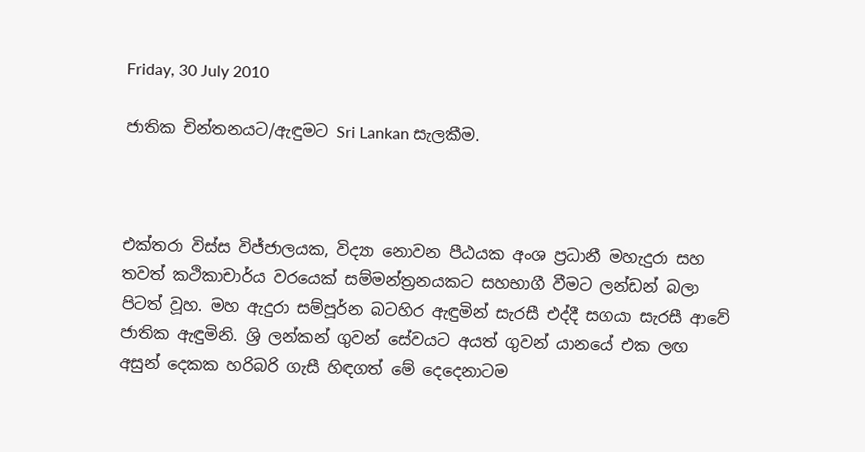Friday, 30 July 2010

ජාතික චින්තනයට/ඇඳුමට Sri Lankan සැලකීම.



එක්තරා විස්ස විජ්ජාලයක, විද්‍යා නොවන පීඨයක අංශ ප්‍රධානී මහැදුරා සහ තවත් කථිකාචාර්ය වරයෙක් සම්මන්ත්‍රනයකට සහභාගී වීමට ලන්ඩන් බලා පිටත් වූහ. මහ ඇදුරා සම්පූර්න බටහිර ඇඳුමින් සැරසී එද්දී සගයා සැරසී ආවේ ජාතික ඇඳුමිනි. ශ්‍රි ලන්කන් ගුවන් සේවයට අයත් ගුවන් යානයේ එක ලඟ අසුන් දෙකක හරිබරි ගැසී හිඳගත් මේ දෙදෙනාටම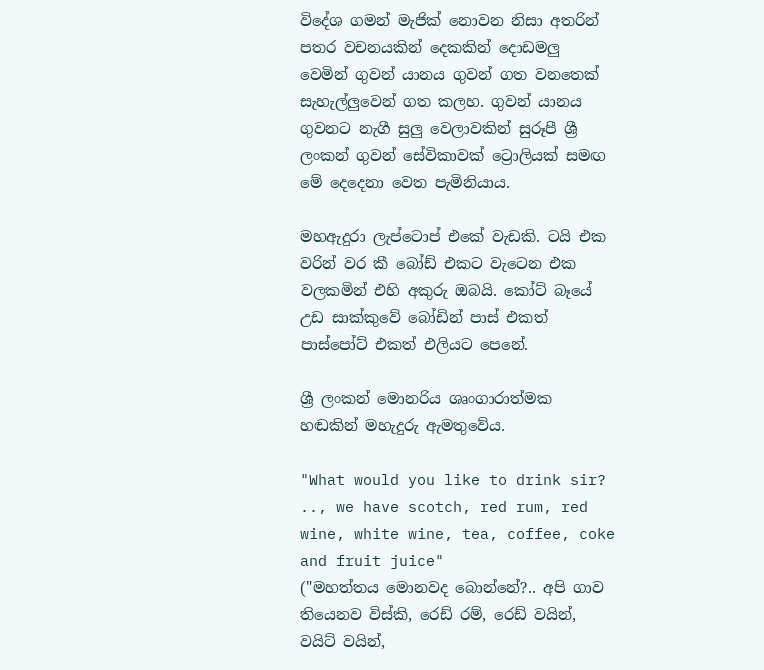විදේශ ගමන් මැජික් නොවන නිසා අතරින් පතර වචනයකින් දෙකකින් දොඩමලු වෙමින් ගුවන් යානය ගුවන් ගත වනතෙක් සැහැල්ලුවෙන් ගත කලහ. ගුවන් යානය ගුවනට නැගී සුලු වෙලාවකින් සුරූපී ශ්‍රී ලංකන් ගුවන් සේවිකාවක් ට්‍රොලියක් සමඟ මේ දෙදෙනා වෙත පැමිනියාය.

මහඇදුරා ලැප්ටොප් එකේ වැඩකි. ටයි එක වරින් වර කී බෝඩ් එකට වැටෙන එක වලකමින් එහි අකුරු ඔබයි. කෝට් බෑයේ උඩ සාක්කුවේ බෝඩින් පාස් එකත් පාස්පෝට් එකත් එලියට පෙනේ.

ශ්‍රී ලංකන් මොනරිය ශෘංගාරාත්මක හඬකින් මහැදුරු ඇමතුවේය.

"What would you like to drink sir? .., we have scotch, red rum, red wine, white wine, tea, coffee, coke and fruit juice"
("මහත්තය මොනවද බොන්නේ?.. අපි ගාව තියෙනව විස්කි, රෙඩ් රම්, රෙඩ් වයින්, වයිට් වයින්,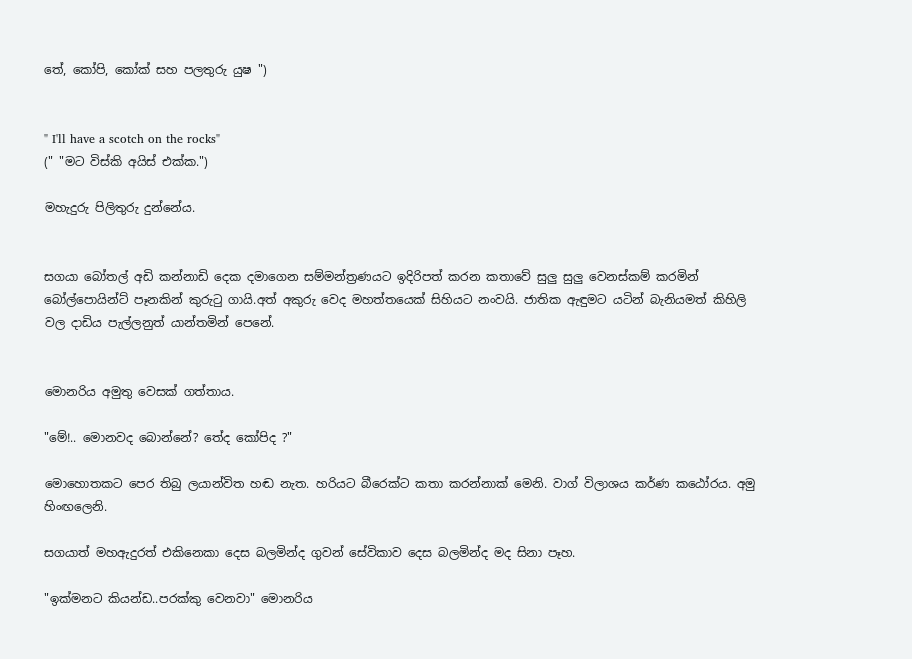තේ, කෝපි, කෝක් සහ පලතුරු යුෂ ")


" I'll have a scotch on the rocks"
(" "මට විස්කි අයිස් එක්ක.")

මහැදුරු පිලිතුරු දුන්නේය.


සගයා බෝතල් අඩි කන්නාඩි දෙක දමාගෙන සම්මන්ත්‍රණයට ඉදිරිපත් කරන කතාවේ සුලු සුලු වෙනස්කම් කරමින් බෝල්පොයින්ට් පෑනකින් කුරුටු ගායි.අත් අකුරු වෙද මහත්තයෙක් සිහියට නංවයි. ජාතික ඇඳුමට යටින් බැනියමත් කිහිලි වල දාඩිය පැල්ලනුත් යාන්තමින් පෙනේ.


මොනරිය අමුතු වෙසක් ගත්තාය.

"මේ!.. මොනවද බොන්නේ? තේද කෝපිද ?"

මොහොතකට පෙර තිබු ලයාන්විත හඬ නැත. හරියට බීරෙක්ට කතා කරන්නාක් මෙනි. වාග් විලාශය කර්ණ කඨෝරය. අමු හිංඟලෙනි.

සගයාත් මහඇදුරත් එකිනෙකා දෙස බලමින්ද ගුවන් සේවිකාව දෙස බලමින්ද මද සිනා පෑහ.

"ඉක්මනට කියන්ඩ..පරක්කු වෙනවා" මොනරිය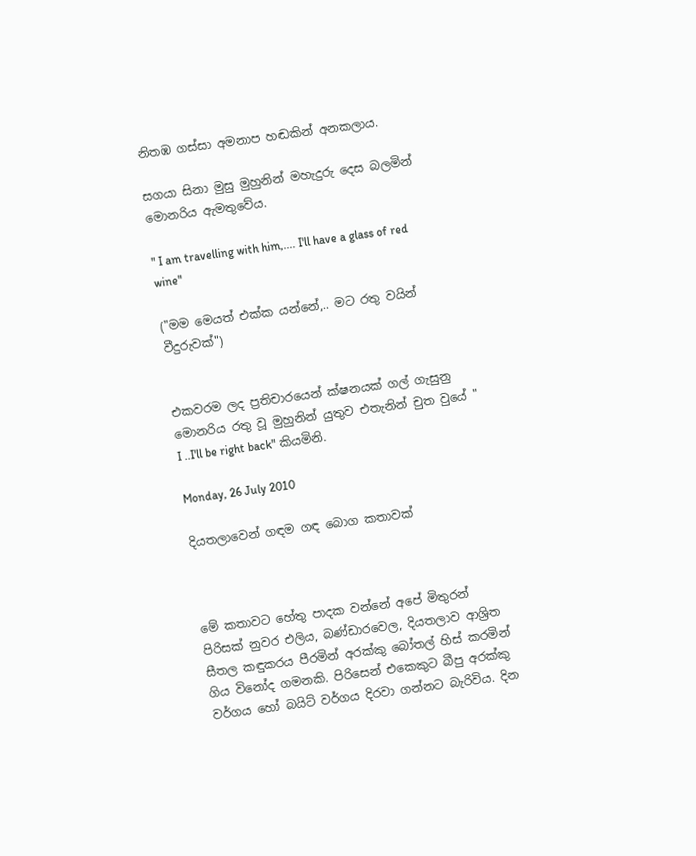නිතඹ ගස්සා අමනාප හඬකින් අනකලාය.

සගයා සිනා මුසු මුහුනින් මහැදුරු දෙස බලමින් මොනරිය ඇමතුවේය.

" I am travelling with him,.... I'll have a glass of red wine"

("මම මෙයත් එක්ක යන්නේ,.. මට රතු වයින් වීදුරුවක්")


එකවරම ලද ප්‍රතිචාරයෙන් ක්ෂනයක් ගල් ගැසුනු මොනරිය රතු වූ මුහුනින් යුතුව එතැනින් චුත වුයේ " I ..I'll be right back" කියමිනි.

Monday, 26 July 2010

දියතලාවෙන් ගඳම ගඳ බොග කතාවක්



මේ කතාවට හේතු පාදක වන්නේ අපේ මිතුරන් පිරිසක් නුවර එලිය, බණ්ඩාරවෙල, දියතලාව ආශ්‍රිත සීතල කඳුකරය පීරමින් අරක්කු බෝතල් හිස් කරමින් ගිය විනෝද ගමනකි. පිරිසෙන් එකෙකුට බීපු අරක්කු වර්ගය හෝ බයිට් වර්ගය දිරවා ගන්නට බැරිවිය. දින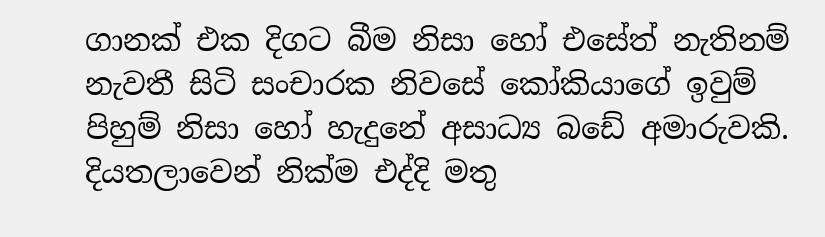ගානක් එක දිගට බීම නිසා හෝ එසේත් නැතිනම් නැවතී සිටි සංචාරක නිවසේ කෝකියාගේ ඉවුම් පිහුම් නිසා හෝ හැදුනේ අසාධ්‍ය බඩේ අමාරුවකි. දියතලාවෙන් නික්ම එද්දි මතු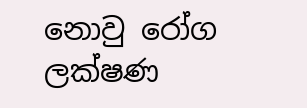නොවු රෝග ලක්ෂණ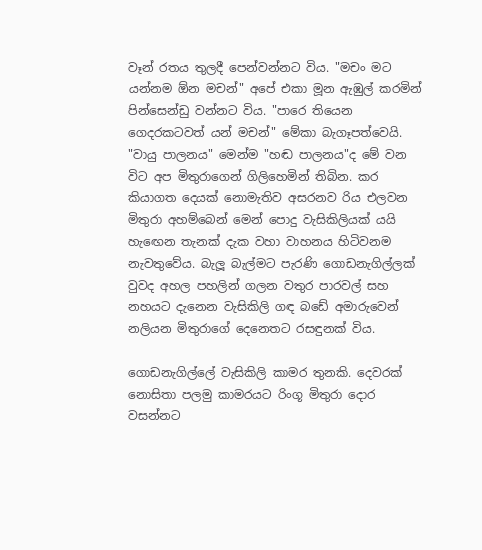වෑන් රතය තුලදී පෙන්වන්නට විය. "මචං මට යන්නම ඕන මචන්" අපේ එකා මූන ඇඹුල් කරමින් පින්සෙන්ඩු වන්නට විය. "පාරෙ තියෙන ගෙදරකටවත් යන් මචන්" මේකා බැගෑපත්වෙයි. "වායු පාලනය" මෙන්ම "හඬ පාලනය"ද මේ වන විට අප මිතුරාගෙන් ගිලිහෙමින් තිබින. කර කියාගත දෙයක් නොමැතිව අසරනව රිය එලවන මිතුරා අහම්බෙන් මෙන් පොදු වැසිකිලියක් යයි හැඟෙන තැනක් දැක වහා වාහනය හිටිවනම නැවතුවේය. බැලූ බැල්මට පැරණි ගොඩනැගිල්ලක් වුවද අහල පහලින් ගලන වතුර පාරවල් සහ නහයට දැනෙන වැසිකිලි ගඳ බඩේ අමාරුවෙන් නලියන මිතුරාගේ දෙනෙතට රසඳුනක් විය.

ගොඩනැගිල්ලේ වැසිකිලි කාමර තුනකි. දෙවරක් නොසිතා පලමු කාමරයට රිංගූ මිතුරා දොර වසන්නට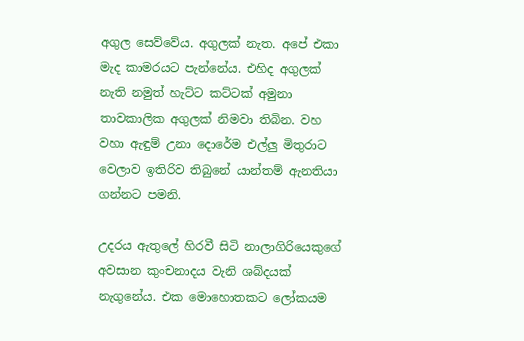අගුල සෙව්වේය. අගුලක් නැත. අපේ එකා මැද කාමරයට පැන්නේය. එහිද අගුලක් නැති නමුත් හැට්ට කට්ටක් අමුනා තාවකාලික අගුලක් නිමවා තිබින. වහ වහා ඇඳුම් උනා දොරේම එල්ලු මිතුරාට වෙලාව ඉතිරිව තිබුනේ යාන්තම් ඇනතියා ගන්නට පමනි.

උදරය ඇතුලේ හිරවී සිටි නාලාගිරියෙකුගේ අවසාන කුංචනාදය වැනි ශබ්දයක් නැගුනේය. එක මොහොතකට ලෝකයම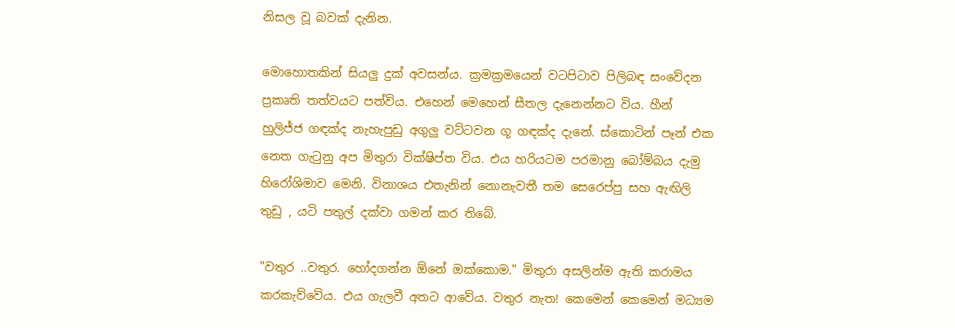නිසල වූ බවක් දැනින.

මොහොතකින් සියලු දුක් අවසන්ය. ක්‍රමක්‍රමයෙන් වටපිටාව පිලිබඳ සංවේදන ප්‍රකෘති තත්වයට පත්විය. එහෙන් මෙහෙන් සීතල දැනෙන්නට විය. හීන් හුලිජ්ජ ගඳක්ද නැහැපුඩු අගුලු වට්ටවන ගූ ගඳක්ද දැනේ. ස්කොටින් පෑන් එක නෙත ගැටුනු අප මිතුරා වික්ෂිප්ත විය. එය හරියටම පරමානු බෝම්බය දැමු හිරෝශිමාව මෙනි. විනාශය එතැනින් නොනැවතී තම සෙරෙප්පු සහ ඇඟිලි තුඩු , යටි පතුල් දක්වා ගමන් කර තිබේ.

"වතුර ..වතුර. හෝදගන්න ඕනේ ඔක්කොම." මිතුරා අසලින්ම ඇති කරාමය කරකැව්වේය. එය ගැලවී අතට ආවේය. වතුර නැත! කෙමෙන් කෙමෙන් මධ්‍යම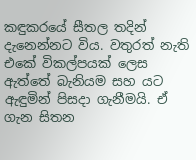කඳුකරයේ සීතල තදින් දැනෙන්නට විය. වතුරත් නැති එකේ විකල්පයක් ලෙස ඇත්තේ බැනියම සහ යට ඇඳුමින් පිසදා ගැනීමයි. ඒ ගැන සිතන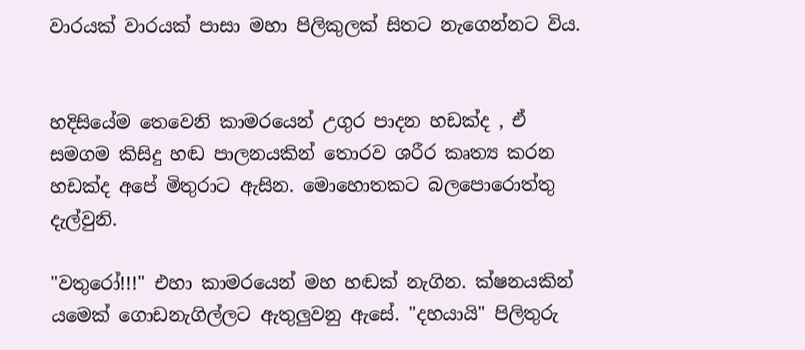වාරයක් වාරයක් පාසා මහා පිලිකුලක් සිතට නැගෙන්නට විය.


හදිසියේම තෙවෙනි කාමරයෙන් උගුර පාදන හඩක්ද , ඒ සමගම කිසිදු හඬ පාලනයකින් තොරව ශරීර කෘත්‍ය කරන හඩක්ද අපේ මිතුරාට ඇසින. මොහොතකට බලපොරොත්තු දැල්වුනි.

"වතුරෝ!!!" එහා කාමරයෙන් මහ හඬක් නැගින. ක්ෂනයකින් යමෙක් ගොඩනැගිල්ලට ඇතුලුවනු ඇසේ. "දහයායි" පිලිතුරු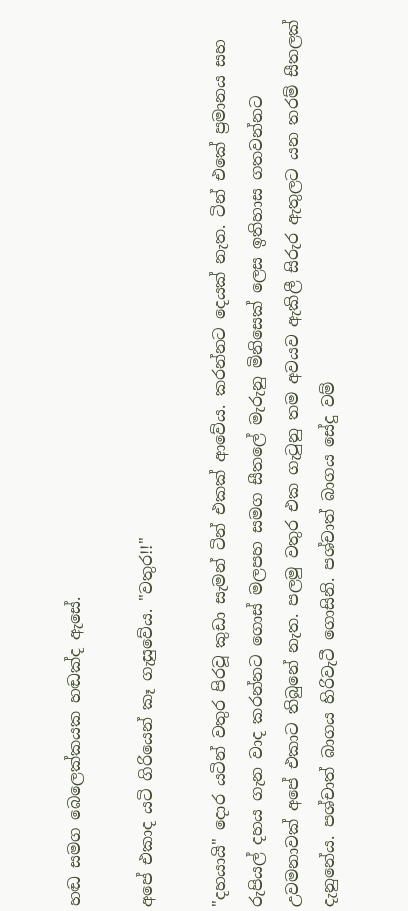හඬ සමග බෙලෙක්කයක හඬක්ද ඇසේ.

අපේ එකාද යටි ගිරියෙන් කෑ ගැසුවේය. "වතුර!!"

"දහයායි" දොර යටින් වතුර පිරවූ කුඩා සැමන් ටින් එකක් ආවේය. කරන්නට දෙයක් නැත. ටින් එකේ ප්‍රමානය සහ රුපියල් දහය ගැන වාද කරන්නට ගොස් මලපහ සමග සීතලේ මැරුනු මිනිසෙක් ලෙස ඉතිහාස ගතවන්නට උවමනාවක් අපේ එකාට තිබුනේ නැත. පලමු වතුර එක ගැටුනු තම අවයව ඇකිලී සිරුර ඇතුලට යන තරම් සීතලක් දැනුනේය. පශ්චාත් බාගය හිරිවැටී ගොසිනි. පශ්චාත් බාගය සේදු වම්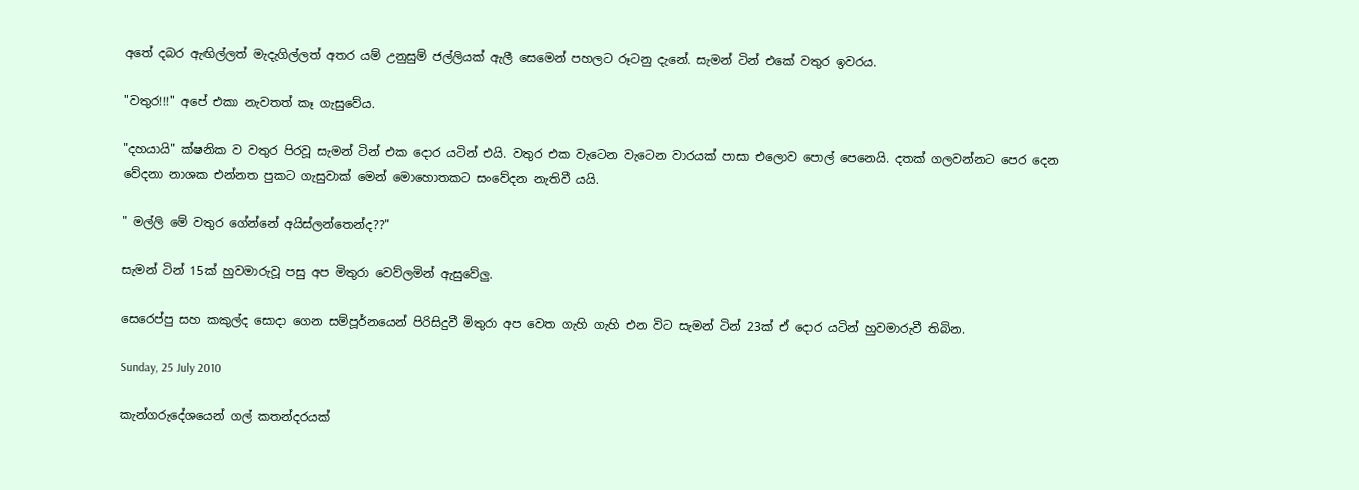අතේ දබර ඇඟිල්ලත් මැදැගිල්ලත් අතර යම් උනුසුම් ජල්ලියක් ඇලී සෙමෙන් පහලට රූටනු දැනේ. සැමන් ටින් එකේ වතුර ඉවරය.

"වතුර!!!" අපේ එකා නැවතත් කෑ ගැසුවේය.

"දහයායි" ක්ෂනික ව වතුර පිරවූ සැමන් ටින් එක දොර යටින් එයි. වතුර එක වැටෙන වැටෙන වාරයක් පාසා එලොව පොල් පෙනෙයි. දතක් ගලවන්නට පෙර දෙන වේදනා නාශක එන්නත පුකට ගැසුවාක් මෙන් මොහොතකට සංවේදන නැතිවී යයි.

" මල්ලි මේ වතුර ගේන්නේ අයිස්ලන්තෙන්ද??"

සැමන් ටින් 15ක් හුවමාරුවූ පසු අප මිතුරා වෙව්ලමින් ඇසුවේලු.

සෙරෙප්පු සහ කකුල්ද සොදා ගෙන සම්පූර්නයෙන් පිරිසිදුවී මිතුරා අප වෙත ගැහි ගැහි එන විට සැමන් ටින් 23ක් ඒ දොර යටින් හුවමාරුවී තිබින.

Sunday, 25 July 2010

කැන්ගරුදේශයෙන් ගල් කතන්දරයක්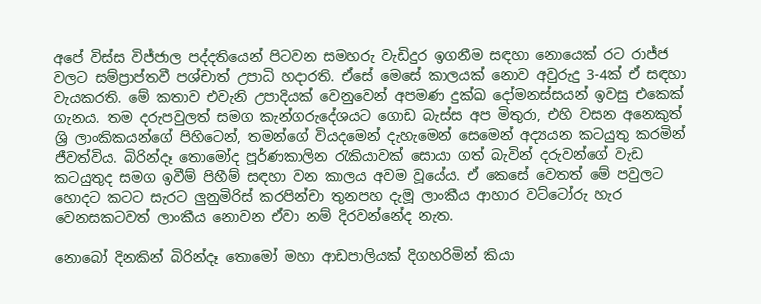අපේ විස්ස විජ්ජාල පද්දතියෙන් පිටවන සමහරු වැඩිදුර ඉගනීම සඳහා නොයෙක් රට රාජ්ජ වලට සම්ප්‍රාප්තවී පශ්චාත් උපාධි හදාරති. ඒසේ මෙසේ කාලයක් නොව අවුරුදු 3-4ක් ඒ සඳහා වැයකරති. මේ කතාව එවැනි උපාදියක් වෙනුවෙන් අපමණ දුක්ඛ දෝමනස්සයන් ඉවසු එකෙක් ගැනය. තම දරුපවුලත් සමග කැන්ගරුදේශයට ගොඩ බැස්ස අප මිතුරා, එහි වසන අනෙකුත් ශ්‍රි ලාංකිකයන්ගේ පිහිටෙන්, තමන්ගේ වියදමෙන් දැහැමෙන් සෙමෙන් අද්‍යයන කටයුතු කරමින් ජීවත්විය. බිරින්දෑ තොමෝද පූර්ණකාලින රැකියාවක් සොයා ගත් බැවින් දරුවන්ගේ වැඩ කටයුතුද සමග ඉවීම් පිහීම් සඳහා වන කාලය අවම වූයේය. ඒ කෙසේ වෙතත් මේ පවුලට හොදට කටට සැරට ලුනුමිරිස් කරපින්චා තුනපහ දැමූ ලාංකීය ආහාර වට්ටෝරු හැර වෙනසකටවත් ලාංකීය නොවන ඒවා නම් දිරවන්නේද නැත.

නොබෝ දිනකින් බිරින්දෑ තොමෝ මහා ආඩපාලියක් දිගහරිමින් කියා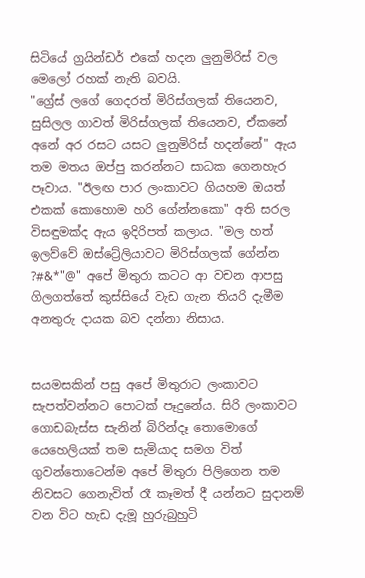සිටියේ ග්‍රයින්ඩර් එකේ හදන ලුනුමිරිස් වල මෙලෝ රහක් නැති බවයි.
"ග්‍රේස් ලගේ ගෙදරත් මිරිස්ගලක් තියෙනව, සුසිලල ගාවත් මිරිස්ගලක් තියෙනව, ඒකනේ අනේ අර රසට යසට ලුනුමිරිස් හදන්නේ" ඇය තම මතය ඔප්පු කරන්නට සාධක ගෙනහැර පෑවාය. "ඊලඟ පාර ලංකාවට ගියහම ඔයත් එකක් කොහොම හරි ගේන්නකො" අති සරල විසඳුමක්ද ඇය ඉදිරිපත් කලාය. "මල හත් ඉලව්වේ ඔස්ට්‍රේලියාවට මිරිස්ගලක් ගේන්න ?#&*"@" අපේ මිතුරා කටට ආ වචන ආපසු ගිලගත්තේ කුස්සියේ වැඩ ගැන තියරි දැමීම අනතුරු දායක බව දන්නා නිසාය.


සයමසකින් පසු අපේ මිතුරාට ලංකාවට සැපත්වන්නට පොටක් පෑදුනේය. සිරි ලංකාවට ගොඩබැස්ස සැනින් බිරින්දෑ තොමොගේ යෙහෙලියක් තම සැමියාද සමග විත් ගුවන්තොටෙන්ම අපේ මිතුරා පිලිගෙන තම නිවසට ගෙනැවිත් රෑ කෑමත් දී යන්නට සුදානම් වන විට හැඩ දැමූ හුරුබුහුටි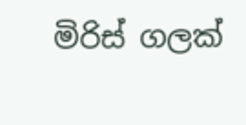මිරිස් ගලක්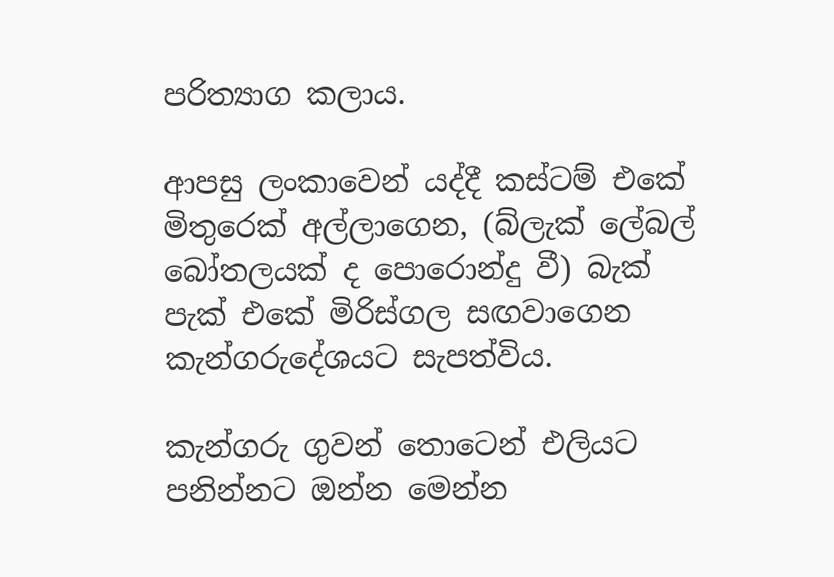පරිත්‍යාග කලාය.

ආපසු ලංකාවෙන් යද්දී කස්ටම් එකේ මිතුරෙක් අල්ලාගෙන, (බ්ලැක් ලේබල් බෝතලයක් ද පොරොන්දු වී) බැක් පැක් එකේ මිරිස්ගල සඟවාගෙන කැන්ගරුදේශයට සැපත්විය.

කැන්ගරු ගුවන් තොටෙන් එලියට පනින්නට ඔන්න මෙන්න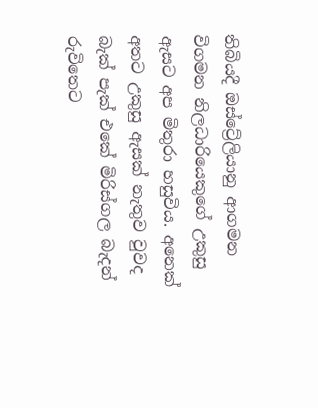තිබියදී ඔස්ට්‍රේලියානු ආගමන විගමන නිලධාරියෙකුගේ උකුසු ඇසට අප මිතුරා හසුවිය. අනෙක් අතට උකුසු ඇසක් නැතුව වුවද බැක් පැක් එකේ මිරිස්ගල බැදන් රුවිතෙට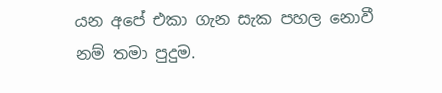යන අපේ එකා ගැන සැක පහල නොවී නම් තමා පුදුම.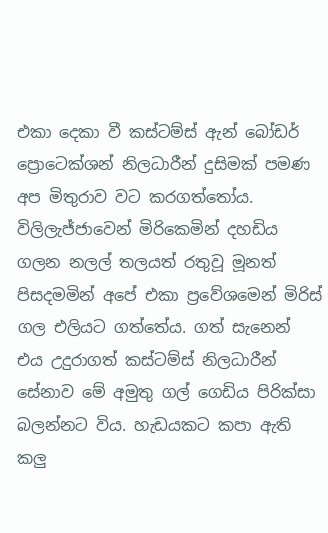එකා දෙකා වී කස්ටම්ස් ඇන් බෝඩර් ප්‍රොටෙක්ශන් නිලධාරීන් දුසිමක් පමණ අප මිතුරාව වට කරගත්තෝය. විලිලැජ්ජාවෙන් මිරිකෙමින් දහඩිය ගලන නලල් තලයත් රතුවූ මූනත් පිසදමමින් අපේ එකා ප්‍රවේශමෙන් මිරිස් ගල එලියට ගත්තේය. ගත් සැනෙන් එය උදුරාගත් කස්ටම්ස් නිලධාරීන් සේනාව මේ අමුතු ගල් ගෙඩිය පිරික්සා බලන්නට විය. හැඩයකට කපා ඇති කලු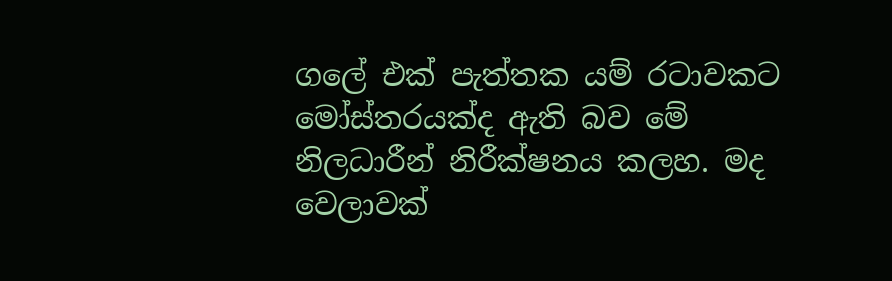ගලේ එක් පැත්තක යම් රටාවකට මෝස්තරයක්ද ඇති බව මේ නිලධාරීන් නිරීක්ෂනය කලහ. මද වෙලාවක්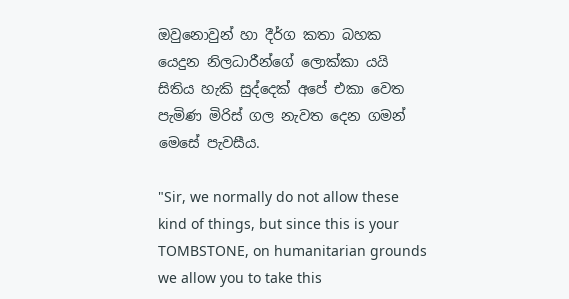ඔවුනොවුන් හා දීර්ග කතා බහක යෙදුන නිලධාරීන්ගේ ලොක්කා යයි සිතිය හැකි සුද්දෙක් අපේ එකා වෙත පැමිණ මිරිස් ගල නැවත දෙන ගමන් මෙසේ පැවසීය.

"Sir, we normally do not allow these kind of things, but since this is your TOMBSTONE, on humanitarian grounds we allow you to take this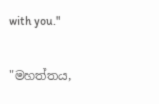with you."

"මහත්තය,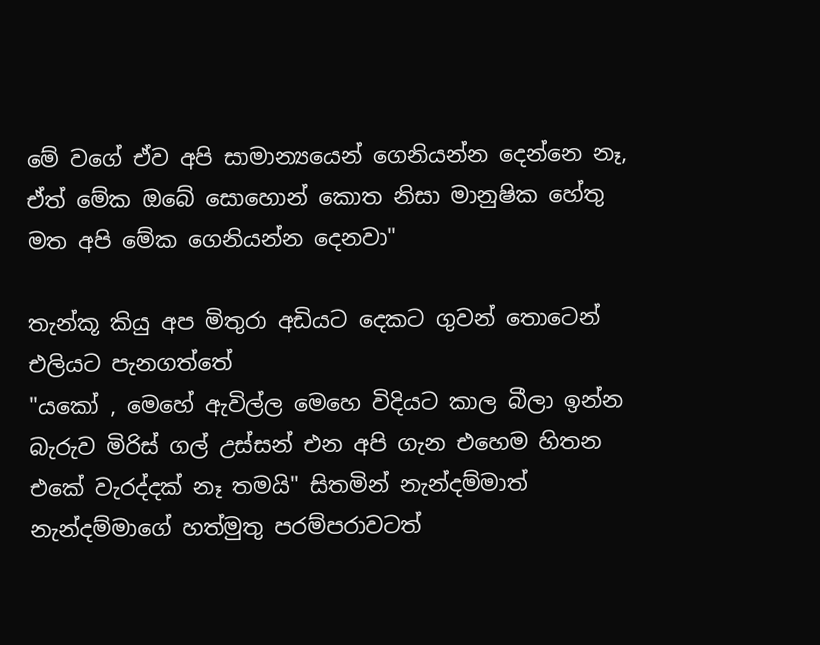මේ වගේ ඒව අපි සාමාන්‍යයෙන් ගෙනියන්න දෙන්නෙ නෑ, ඒත් මේක ඔබේ සොහොන් කොත නිසා මානුෂික හේතු මත අපි මේක ගෙනියන්න දෙනවා"

තැන්කූ කියු අප මිතුරා අඩියට දෙකට ගුවන් තොටෙන් එලියට පැනගත්තේ
"යකෝ , මෙහේ ඇවිල්ල මෙහෙ විදියට කාල බීලා ඉන්න බැරුව මිරිස් ගල් උස්සන් එන අපි ගැන එහෙම හිතන එකේ වැරද්දක් නෑ තමයි" සිතමින් නැන්දම්මාත් නැන්දම්මාගේ හත්මුතු පරම්පරාවටත්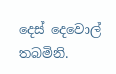දෙස් දෙවොල් තබමිනි.